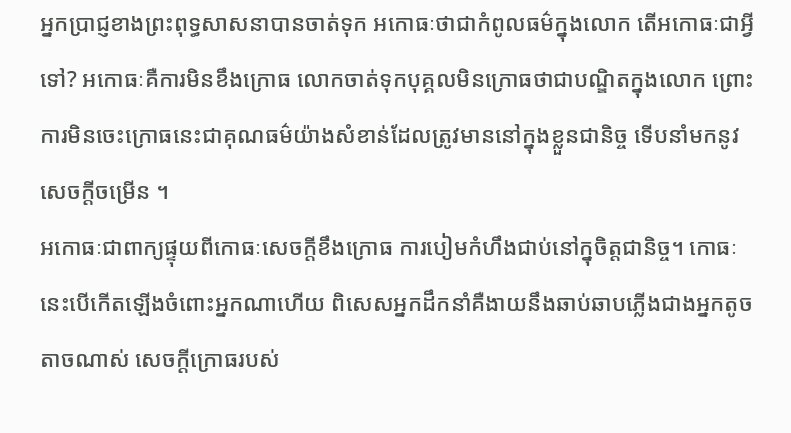អ្នកប្រាជ្ញខាងព្រះពុទ្ធសាសនាបានចាត់ទុក អកោធៈថាជាកំពូលធម៌ក្នុងលោក តើអកោធៈជាអ្វីទៅ? អកោធៈគឺការមិនខឹងក្រោធ លោកចាត់ទុកបុគ្គលមិនក្រោធថាជាបណ្ឌិតក្នុងលោក ព្រោះការមិនចេះក្រោធនេះជាគុណធម៌យ៉ាងសំខាន់ដែលត្រូវមាននៅក្នុងខ្លួនជានិច្ច ទើបនាំមកនូវសេចក្តីចម្រើន ។
អកោធៈជាពាក្យផ្ទុយពីកោធៈសេចក្តីខឹងក្រោធ ការបៀមកំហឹងជាប់នៅក្នុចិត្តជានិច្ច។ កោធៈនេះបើកើតឡើងចំពោះអ្នកណាហើយ ពិសេសអ្នកដឹកនាំគឺងាយនឹងឆាប់ឆាបភ្លើងជាងអ្នកតូចតាចណាស់ សេចក្តីក្រោធរបស់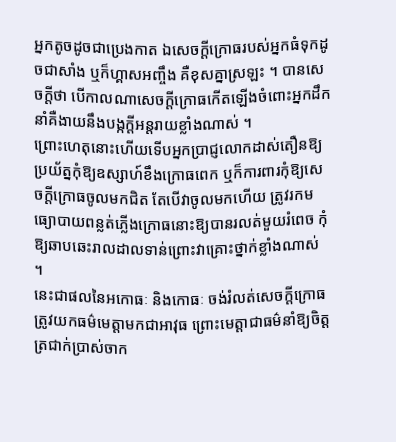អ្នកតូចដូចជាប្រេងកាត ឯសេចក្តីក្រោធរបស់អ្នកធំទុកដូចជាសាំង ឬក៏ហ្គាសអញ្ចឹង គឺខុសគ្នាស្រឡះ ។ បានសេចក្តីថា បើកាលណាសេចក្តីក្រោធកើតឡើងចំពោះអ្នកដឹកនាំគឺងាយនឹងបង្កក្តីអន្តរាយខ្លាំងណាស់ ។
ព្រោះហេតុនោះហើយទើបអ្នកប្រាជ្ញលោកដាស់តឿនឱ្យប្រយ័ត្នកុំឱ្យឧស្សាហ៍ខឹងក្រោធពេក ឬក៏ការពារកុំឱ្យសេចក្តីក្រោធចូលមកជិត តែបើវាចូលមកហើយ ត្រូវរកមធ្យោបាយពន្លត់ភ្លើងក្រោធនោះឱ្យបានរលត់មួយរំពេច កុំឱ្យឆាបឆេះរាលដាលទាន់ព្រោះវាគ្រោះថ្នាក់ខ្លាំងណាស់ ។
នេះជាផលនៃអកោធៈ និងកោធៈ ចង់រំលត់សេចក្តីក្រោធត្រូវយកធម៌មេត្តាមកជាអាវុធ ព្រោះមេត្តាជាធម៌នាំឱ្យចិត្តត្រជាក់ប្រាស់ចាក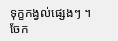ទុក្ខកង្វល់ផ្សេងៗ ។
ចែក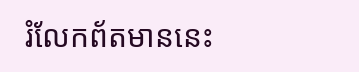រំលែកព័តមាននេះ